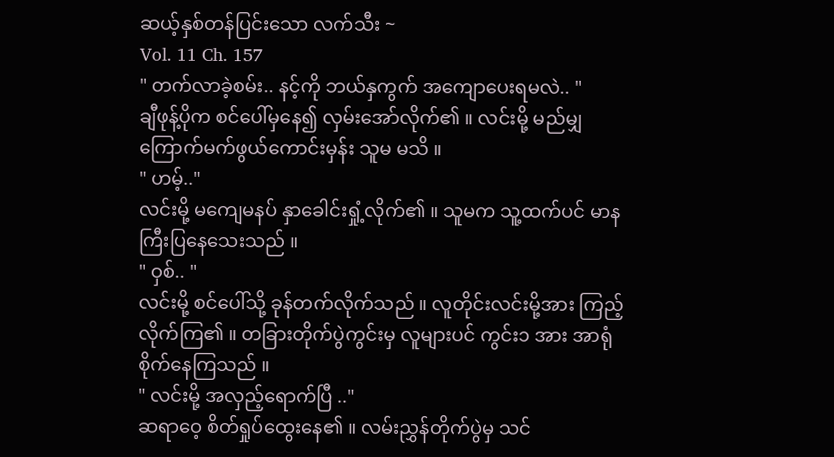ဆယ့်နှစ်တန်ပြင်းသော လက်သီး ~
Vol. 11 Ch. 157
" တက်လာခဲ့စမ်း.. နင့်ကို ဘယ်နှကွက် အကျောပေးရမလဲ.. "
ချီဖုန့်ပိုက စင်ပေါ်မှနေ၍ လှမ်းအော်လိုက်၏ ။ လင်းမို့ မည်မျှ ကြောက်မက်ဖွယ်ကောင်းမှန်း သူမ မသိ ။
" ဟမ့်.."
လင်းမို့ မကျေမနပ် နှာခေါင်းရှုံ့လိုက်၏ ။ သူမက သူ့ထက်ပင် မာနကြီးပြနေသေးသည် ။
" ဝှစ်.. "
လင်းမို့ စင်ပေါ်သို့ ခုန်တက်လိုက်သည် ။ လူတိုင်းလင်းမို့အား ကြည့်လိုက်ကြ၏ ။ တခြားတိုက်ပွဲကွင်းမှ လူများပင် ကွင်း၁ အား အာရုံစိုက်နေကြသည် ။
" လင်းမို့ အလှည့်ရောက်ပြီ .."
ဆရာဝေ့ စိတ်ရှုပ်ထွေးနေ၏ ။ လမ်းညွှန်တိုက်ပွဲမှ သင်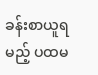ခန်းစာယူရမည့် ပထမ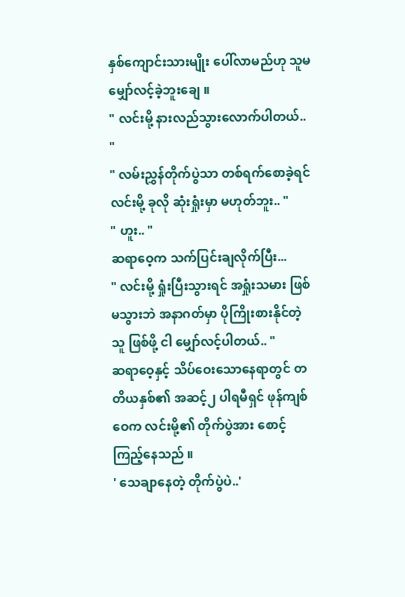နှစ်ကျောင်းသားမျိုး ပေါ်လာမည်ဟု သူမမျှော်လင့်ခဲ့ဘူးချေ ။
" လင်းမို့ နားလည်သွားလောက်ပါတယ်.. "
" လမ်းညွှန်တိုက်ပွဲသာ တစ်ရက်စောခဲ့ရင် လင်းမို့ ခုလို ဆုံးရှုံးမှာ မဟုတ်ဘူး.. "
" ဟူး.. "
ဆရာဝေ့က သက်ပြင်းချလိုက်ပြီး...
" လင်းမို့ ရှုံးပြီးသွားရင် အရှုံးသမား ဖြစ်မသွားဘဲ အနာဂတ်မှာ ပိုကြိုးစားနိုင်တဲ့သူ ဖြစ်ဖို့ ငါ မျှော်လင့်ပါတယ်.. "
ဆရာဝေ့နှင့် သိပ်ဝေးသောနေရာတွင် တတိယနှစ်၏ အဆင့်၂ ပါရမီရှင် ဖုန်ကျစ်ဝေက လင်းမို့၏ တိုက်ပွဲအား စောင့်ကြည့်နေသည် ။
' သေချာနေတဲ့ တိုက်ပွဲပဲ..'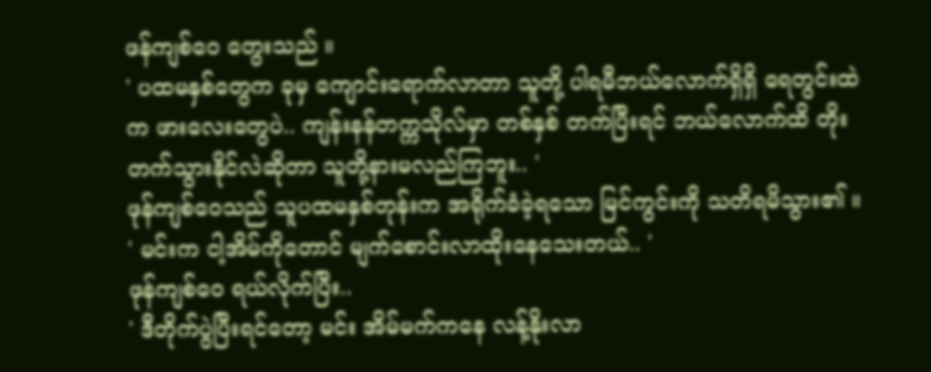ဖန်ကျစ်ဝေ တွေးသည် ။
' ပထမနှစ်တွေက ခုမှ ကျောင်းရောက်လာတာ သူတို့ ပါရမီဘယ်လောက်ရှိရှိ ရေတွင်းထဲက ဖားလေးတွေပဲ.. ကျန်းနန်တက္ကသိုလ်မှာ တစ်နှစ် တက်ပြီးရင် ဘယ်လောက်ထိ တိုးတက်သွားနိုင်လဲဆိုတာ သူတို့နားမလည်ကြဘူး.. '
ဖုန်ကျစ်ဝေသည် သူပထမနှစ်တုန်းက အရိုက်ခံခဲ့ရသော မြင်ကွင်းကို သတိရမိသွား၏ ။
' မင်းက ငါ့အိမ်ကိုတောင် မျက်စောင်းလာထိုးနေသေးတယ်.. '
ဖုန်ကျစ်ဝေ ရယ်လိုက်ပြီး..
' ဒီတိုက်ပွဲပြီးရင်တော့ မင်း အိမ်မက်ကနေ လန့်နိုးလာ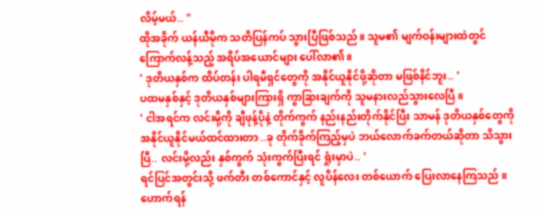လိမ့်မယ်.. "
ထိုအခိုက် ယန်ယီမိုက သတိပြန်ကပ် သွားပြီဖြစ်သည် ။ သူမ၏ မျက်ဝန်းများထဲတွင် ကြောက်လန့်သည့် အရိပ်အယောင်များ ပေါ်လာ၏ ။
' ဒုတိယနှစ်က ထိပ်တန်း ပါရမီရှင်တွေကို အနိုင်ယူနိုင်ဖို့ဆိုတာ မဖြစ်နိင်ဘူး.. '
ပထမနှစ်နှင့် ဒုတိယနှစ်များကြားရှိ ကွာခြားချက်ကို သူမနားလည်သွားလေပြီ ။
' ငါအရင်က လင်းမို့ကို ချီဖုန့်ပိုနဲ့ တိုက်ကွက် နည်းနည်းတိုက်နိုင်ပြီး သာမန် ဒုတိယနှစ်တွေကို အနိုင်ယူနိုင်မယ်ထင်ထားတာ ..ခု တိုက်ခိုက်ကြည့်မှပဲ ဘယ်လောက်ခက်တယ်ဆိုတာ သိသွားပြီ.. လင်းမို့လည်း နှစ်ကွက် သုံးကွက်ပြီးရင် ရှုံးမှာပဲ.. '
ရင်ပြင်အတွင်းသို့ ဖက်တီး တစ်ကောင်နှင့် လူပိန်လေး တစ်ယောက် ပြေးလာနေကြသည် ။
ဟောက်ရန်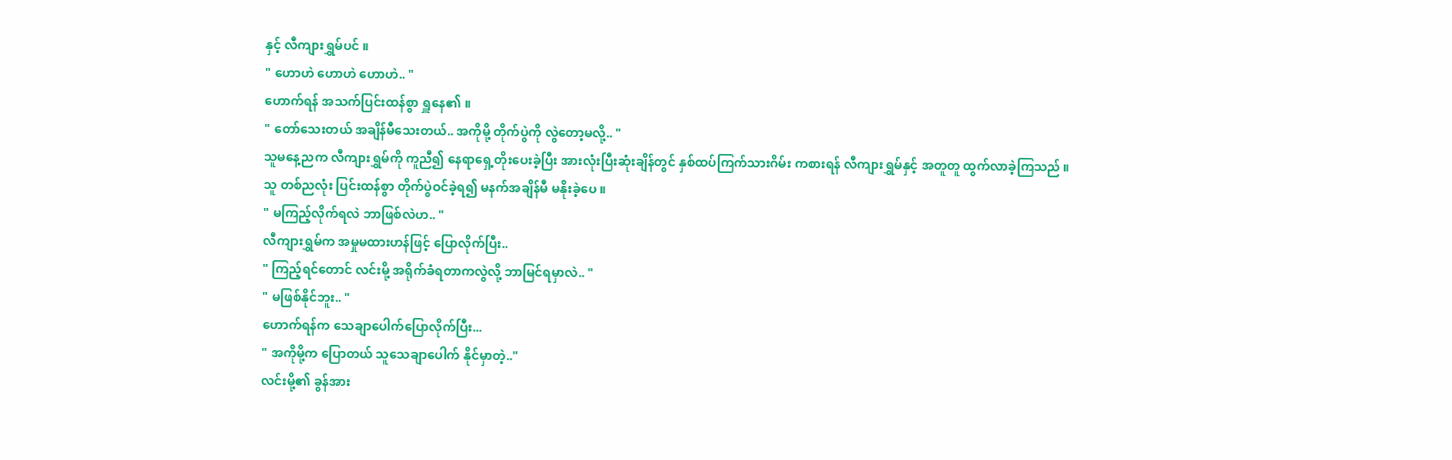နှင့် လီကျားရွှမ်ပင် ။
" ဟောဟဲ ဟောဟဲ ဟောဟဲ.. "
ဟောက်ရန် အသက်ပြင်းထန်စွာ ရှူနေ၏ ။
" တော်သေးတယ် အချိန်မီသေးတယ်.. အကိုမို့ တိုက်ပွဲကို လွဲတော့မလို့.. "
သူမနေ့ညက လီကျားရွှမ်ကို ကူညီ၍ နေရာရှေ့တိုးပေးခဲ့ပြီး အားလုံးပြီးဆုံးချိန်တွင် နှစ်ထပ်ကြက်သားဂိမ်း ကစားရန် လီကျားရွှမ်နှင့် အတူတူ ထွက်လာခဲ့ကြသည် ။
သူ တစ်ညလုံး ပြင်းထန်စွာ တိုက်ပွဲဝင်ခဲ့ရ၍ မနက်အချိန်မီ မနိုးခဲ့ပေ ။
" မကြည့်လိုက်ရလဲ ဘာဖြစ်လဲဟ.. "
လီကျားရွှမ်က အမှုမထားဟန်ဖြင့် ပြောလိုက်ပြီး..
" ကြည့်ရင်တောင် လင်းမို့ အရိုက်ခံရတာကလွဲလို့ ဘာမြင်ရမှာလဲ.. "
" မဖြစ်နိုင်ဘူး.. "
ဟောက်ရန်က သေချာပေါက်ပြောလိုက်ပြီး...
" အကိုမို့က ပြောတယ် သူသေချာပေါက် နိုင်မှာတဲ့.."
လင်းမို့၏ ခွန်အား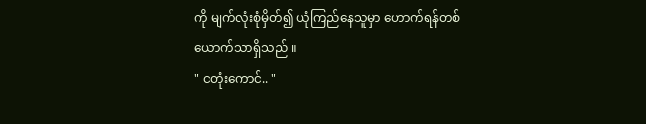ကို မျက်လုံးစုံမှိတ်၍ ယုံကြည်နေသူမှာ ဟောက်ရန်တစ်ယောက်သာရှိသည် ။
" ငတုံးကောင်.. "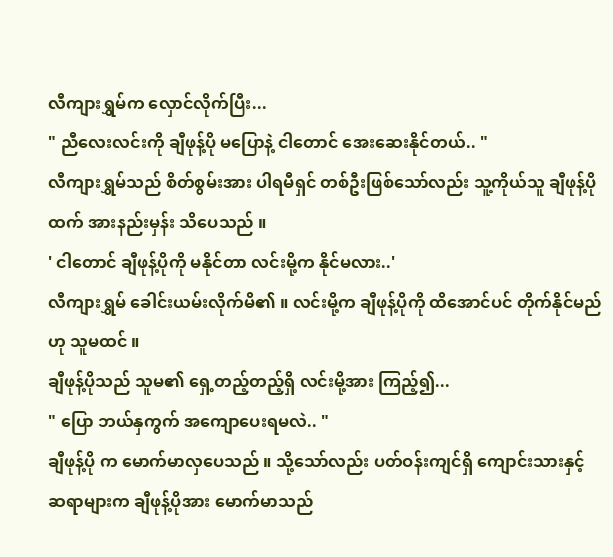လီကျားရွှမ်က လှောင်လိုက်ပြီး...
" ညီလေးလင်းကို ချီဖုန့်ပို မပြောနဲ့ ငါတောင် အေးဆေးနိုင်တယ်.. "
လီကျားရွှမ်သည် စိတ်စွမ်းအား ပါရမီရှင် တစ်ဦးဖြစ်သော်လည်း သူ့ကိုယ်သူ ချီဖုန့်ပိုထက် အားနည်းမှန်း သိပေသည် ။
' ငါတောင် ချီဖုန့်ပိုကို မနိုင်တာ လင်းမို့က နိုင်မလား..'
လီကျားရွှမ် ခေါင်းယမ်းလိုက်မိ၏ ။ လင်းမို့က ချီဖုန့်ပိုကို ထိအောင်ပင် တိုက်နိုင်မည်ဟု သူမထင် ။
ချီဖုန့်ပိုသည် သူမ၏ ရှေ့တည့်တည့်ရှိ လင်းမို့အား ကြည့်၍...
" ပြော ဘယ်နှကွက် အကျောပေးရမလဲ.. "
ချီဖုန့်ပို က မောက်မာလှပေသည် ။ သို့သော်လည်း ပတ်ဝန်းကျင်ရှိ ကျောင်းသားနှင့် ဆရာများက ချီဖုန့်ပိုအား မောက်မာသည်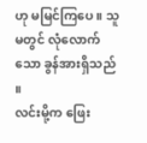ဟု မမြင်ကြပေ ။ သူမတွင် လုံလောက်သော ခွန်အားရှိသည် ။
လင်းမို့က ဖြေး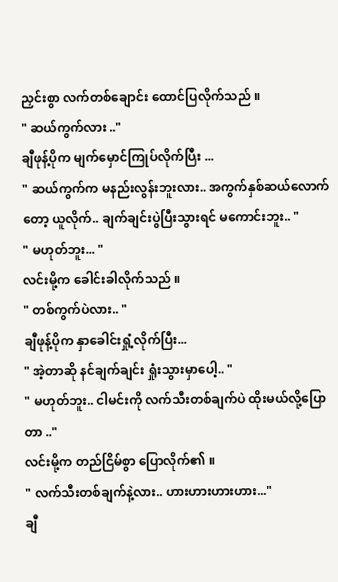ညှင်းစွာ လက်တစ်ချောင်း ထောင်ပြလိုက်သည် ။
" ဆယ်ကွက်လား .."
ချီဖုန့်ပိုက မျက်မှောင်ကြုပ်လိုက်ပြီး ...
" ဆယ်ကွက်က မနည်းလွန်းဘူးလား.. အကွက်နှစ်ဆယ်လောက်တော့ ယူလိုက်.. ချက်ချင်းပွဲပြီးသွားရင် မကောင်းဘူး.. "
" မဟုတ်ဘူး... "
လင်းမို့က ခေါင်းခါလိုက်သည် ။
" တစ်ကွက်ပဲလား.. "
ချီဖုန့်ပိုက နှာခေါင်းရှုံ့လိုက်ပြီး...
" အဲ့တာဆို နင်ချက်ချင်း ရှုံးသွားမှာပေါ့.. "
" မဟုတ်ဘူး.. ငါမင်းကို လက်သီးတစ်ချက်ပဲ ထိုးမယ်လို့ပြောတာ .."
လင်းမို့က တည်ငြိမ်စွာ ပြောလိုက်၏ ။
" လက်သီးတစ်ချက်နဲ့လား.. ဟားဟားဟားဟား..."
ချီ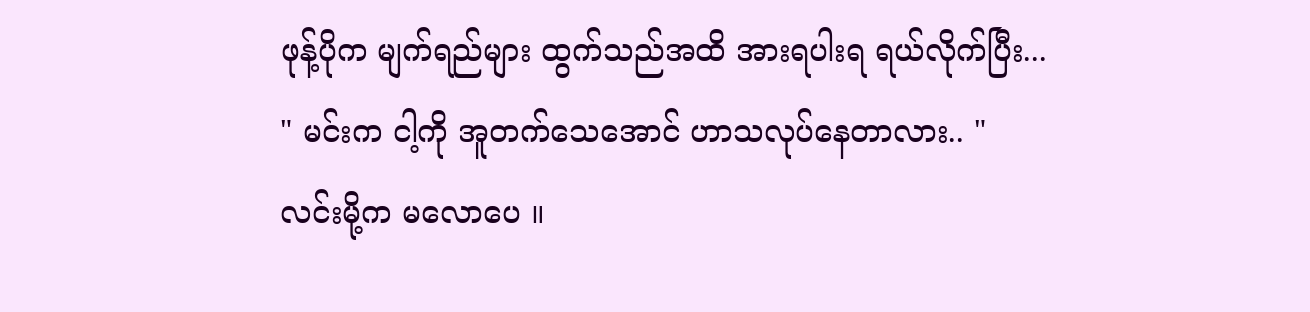ဖုန့်ပိုက မျက်ရည်များ ထွက်သည်အထိ အားရပါးရ ရယ်လိုက်ပြီး...
" မင်းက ငါ့ကို အူတက်သေအောင် ဟာသလုပ်နေတာလား.. "
လင်းမို့က မလောပေ ။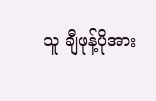သူ ချီဖုန့်ပိုအား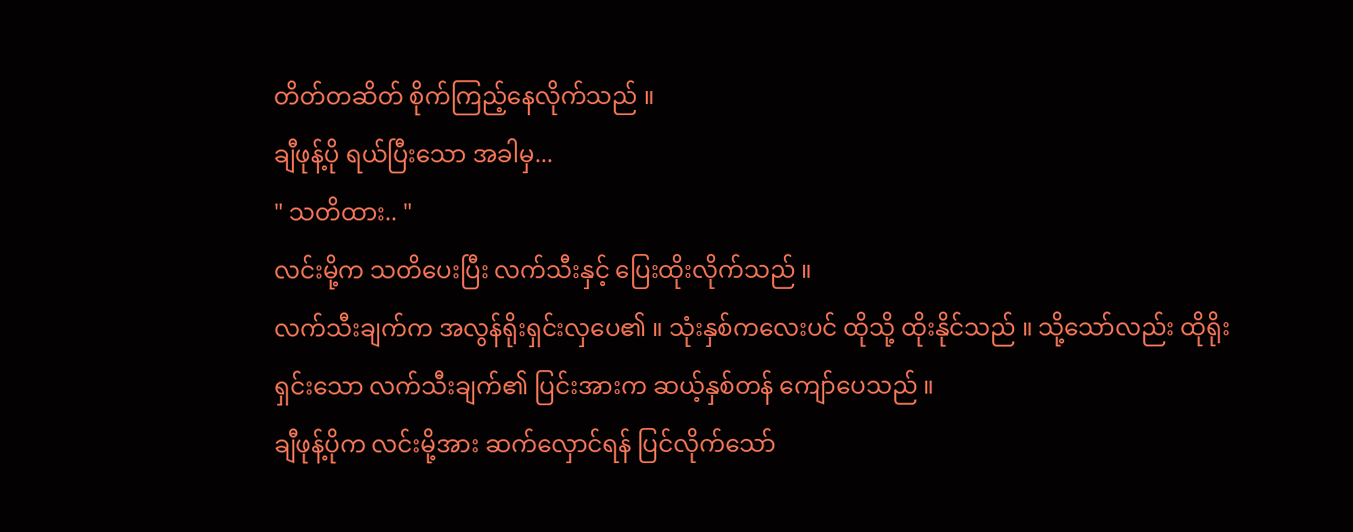တိတ်တဆိတ် စိုက်ကြည့်နေလိုက်သည် ။
ချီဖုန့်ပို ရယ်ပြီးသော အခါမှ...
" သတိထား.. "
လင်းမို့က သတိပေးပြီး လက်သီးနှင့် ပြေးထိုးလိုက်သည် ။
လက်သီးချက်က အလွန်ရိုးရှင်းလှပေ၏ ။ သုံးနှစ်ကလေးပင် ထိုသို့ ထိုးနိုင်သည် ။ သို့သော်လည်း ထိုရိုးရှင်းသော လက်သီးချက်၏ ပြင်းအားက ဆယ့်နှစ်တန် ကျော်ပေသည် ။
ချီဖုန့်ပိုက လင်းမို့အား ဆက်လှောင်ရန် ပြင်လိုက်သော်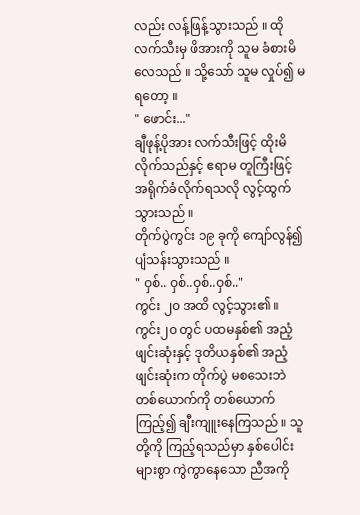လည်း လန့်ဖြန့်သွားသည် ။ ထို လက်သီးမှ ဖိအားကို သူမ ခံစားမိလေသည် ။ သို့သော် သူမ လှုပ်၍ မရတော့ ။
" ဖောင်း..."
ချီဖုန့်ပိုအား လက်သီးဖြင့် ထိုးမိလိုက်သည်နှင့် ဧရာမ တူကြီးဖြင့် အရိုက်ခံလိုက်ရသလို လွင့်ထွက်သွားသည် ။
တိုက်ပွဲကွင်း ၁၉ ခုကို ကျော်လွန်၍ ပျံသန်းသွားသည် ။
" ဝှစ်.. ဝှစ်..ဝှစ်..ဝှစ်.."
ကွင်း ၂၀ အထိ လွင့်သွား၏ ။
ကွင်း၂၀ တွင် ပထမနှစ်၏ အညံ့ဖျင်းဆုံးနှင့် ဒုတိယနှစ်၏ အညံ့ဖျင်းဆုံးက တိုက်ပွဲ မစသေးဘဲ တစ်ယောက်ကို တစ်ယောက် ကြည့်၍ ချီးကျူးနေကြသည် ။ သူတို့ကို ကြည့်ရသည်မှာ နှစ်ပေါင်းများစွာ ကွဲကွာနေသော ညီအကို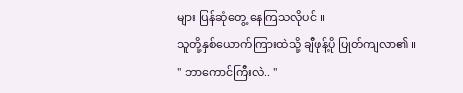များ ပြန်ဆုံတွေ့ နေကြသလိုပင် ။
သူတို့နှစ်ယောက်ကြားထဲသို့ ချီဖုန့်ပို ပြုတ်ကျလာ၏ ။
" ဘာကောင်ကြီးလဲ.. "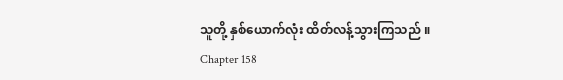သူတို့ နှစ်ယောက်လုံး ထိတ်လန့်သွားကြသည် ။
Chapter 158